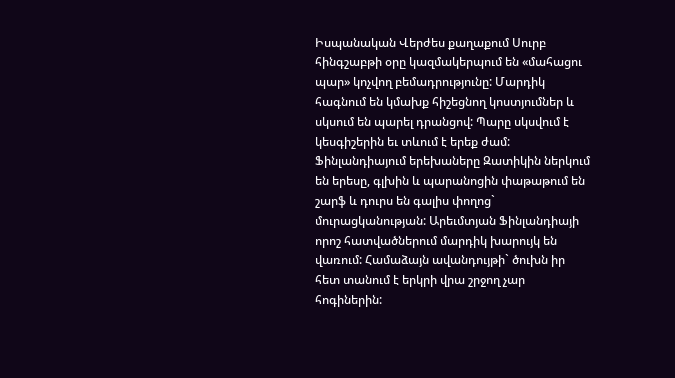Իսպանական Վերժես քաղաքում Սուրբ հինգշաբթի օրը կազմակերպում են «մահացու պար» կոչվող բեմադրությունը: Մարդիկ հագնում են կմախք հիշեցնող կոստյումներ և սկսում են պարել դրանցով: Պարը սկսվում է կեսգիշերին եւ տևում է երեք ժամ:
Ֆինլանդիայում երեխաները Զատիկին ներկում են երեսը, գլխին և պարանոցին փաթաթում են շարֆ և դուրս են գալիս փողոց` մուրացկանության: Արեւմտյան Ֆինլանդիայի որոշ հատվածներում մարդիկ խարույկ են վառում: Համաձայն ավանդույթի` ծուխն իր հետ տանում է երկրի վրա շրջող չար հոգիներին: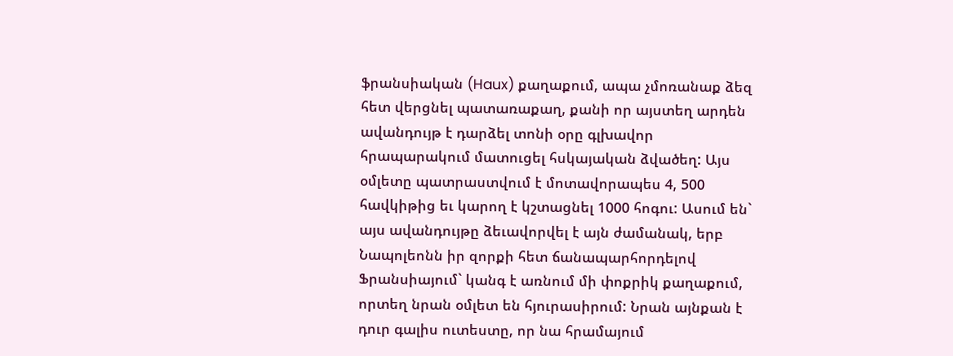ֆրանսիական (Haux) քաղաքում, ապա չմոռանաք ձեզ հետ վերցնել պատառաքաղ, քանի որ այստեղ արդեն ավանդույթ է դարձել տոնի օրը գլխավոր հրապարակում մատուցել հսկայական ձվածեղ: Այս օմլետը պատրաստվում է մոտավորապես 4, 500 հավկիթից եւ կարող է կշտացնել 1000 հոգու: Ասում են` այս ավանդույթը ձեւավորվել է այն ժամանակ, երբ Նապոլեոնն իր զորքի հետ ճանապարհորդելով Ֆրանսիայում` կանգ է առնում մի փոքրիկ քաղաքում, որտեղ նրան օմլետ են հյուրասիրում: Նրան այնքան է դուր գալիս ուտեստը, որ նա հրամայում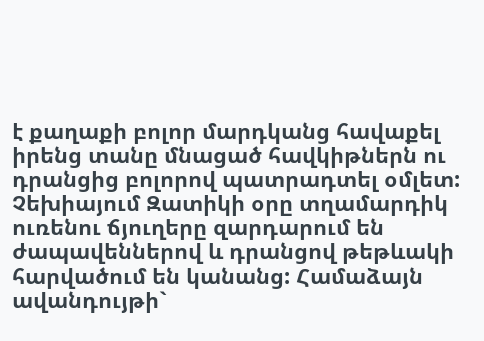է քաղաքի բոլոր մարդկանց հավաքել իրենց տանը մնացած հավկիթներն ու դրանցից բոլորով պատրադտել օմլետ:
Չեխիայում Զատիկի օրը տղամարդիկ ուռենու ճյուղերը զարդարում են ժապավեններով և դրանցով թեթևակի հարվածում են կանանց: Համաձայն ավանդույթի`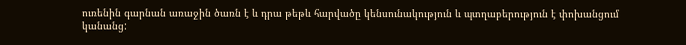ուռենին գարնան առաջին ծառն է և դրա թեթև հարվածը կենսունակություն և պտղաբերություն է փոխանցում կանանց: